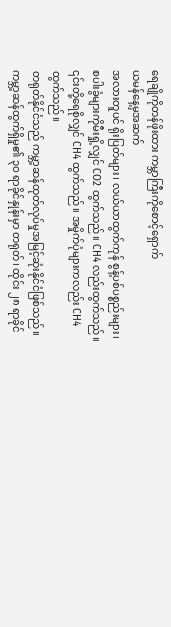ရေချိုကိုတန်ဖိုးထား ကမ္ဘာကြီးကိုစောင့်ရှောက်
ယမန်နေ့မှအဆက်
အလားတူပင် ရိုးပြတ်များ၊ လယ်ယာထွက်ကုန် စွန့်ပစ်ပစ္စည်းများ၊ စပါးခွံများကိုမီးရှို့လျှင် CO2 ထွက်သည်။ CH4 လည်းထွက်သည်။ ၎င်းတို့ရေစိုလျှင် CH4 ထွက်သည်။ အမှိုက်ပုံများကလည်း CH4 ထွက်သည်။
တရုတ်နိုင်ငံသည် ကမ္ဘာ့ဆန်ထုတ်လုပ်မှုအမြင့်ဆုံးနိုင်ငံဖြစ်သည်။ ကမ္ဘာ့ဆန်ထွက်ရှိမှု၏ ၃ဝ ရာခိုင်နှုန်းမှာ တရုတ်၊ ထိုင်း ၂၈ ရာခိုင်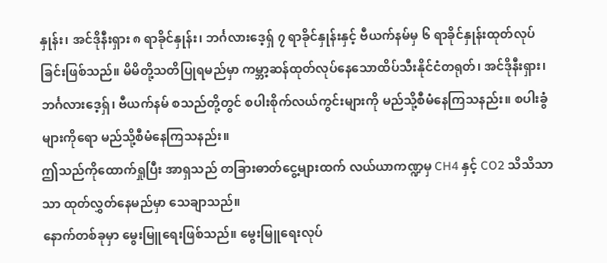နှုန်း၊ အင်ဒိုနီးရှား ၈ ရာခိုင်နှုန်း၊ ဘင်္ဂလားဒေ့ရှ် ၇ ရာခိုင်နှုန်းနှင့် ဗီယက်နမ်မှ ၆ ရာခိုင်နှုန်းထုတ်လုပ်ခြင်းဖြစ်သည်။ မိမိတို့သတိပြုရမည်မှာ ကမ္ဘာ့ဆန်ထုတ်လုပ်နေသောထိပ်သီးနိုင်ငံတရုတ်၊ အင်ဒိုနီးရှား၊ ဘင်္ဂလားဒေ့ရှ်၊ ဗီယက်နမ် စသည်တို့တွင် စပါးစိုက်လယ်ကွင်းများကို မည်သို့စီမံနေကြသနည်း။ စပါးခွံများကိုရော မည်သို့စီမံနေကြသနည်း။
ဤသည်ကိုထောက်ရှုပြီး အာရှသည် တခြားဓာတ်ငွေ့များထက် လယ်ယာကဏ္ဍမှ CH4 နှင့် CO2 သိသိသာသာ ထုတ်လွှတ်နေမည်မှာ သေချာသည်။
နောက်တစ်ခုမှာ မွေးမြူရေးဖြစ်သည်။ မွေးမြူရေးလုပ်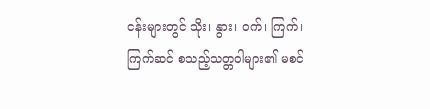ငန်းများတွင် သိုး၊ နွား၊ ဝက်၊ ကြက်၊ ကြက်ဆင် စသည့်သတ္တဝါများ၏ မစင်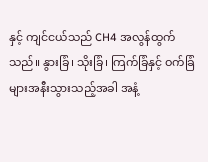နှင့် ကျင်ငယ်သည် CH4 အလွန်ထွက်သည်။ နွားခြံ၊ သိုးခြံ၊ ကြက်ခြံနှင့် ဝက်ခြံများအနီးသွားသည့်အခါ အနံ့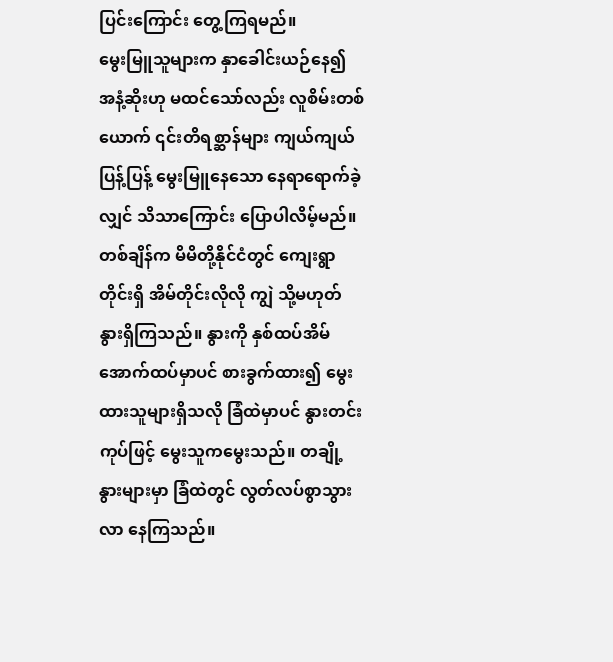ပြင်းကြောင်း တွေ့ကြရမည်။
မွေးမြူသူများက နှာခေါင်းယဉ်နေ၍ အနံ့ဆိုးဟု မထင်သော်လည်း လူစိမ်းတစ်ယောက် ၎င်းတိရစ္ဆာန်များ ကျယ်ကျယ်ပြန့်ပြန့် မွေးမြူနေသော နေရာရောက်ခဲ့လျှင် သိသာကြောင်း ပြောပါလိမ့်မည်။
တစ်ချိန်က မိမိတို့နိုင်ငံတွင် ကျေးရွာတိုင်းရှိ အိမ်တိုင်းလိုလို ကျွဲ သို့မဟုတ် နွားရှိကြသည်။ နွားကို နှစ်ထပ်အိမ်အောက်ထပ်မှာပင် စားခွက်ထား၍ မွေးထားသူများရှိသလို ခြံထဲမှာပင် နွားတင်းကုပ်ဖြင့် မွေးသူကမွေးသည်။ တချို့နွားများမှာ ခြံထဲတွင် လွတ်လပ်စွာသွားလာ နေကြသည်။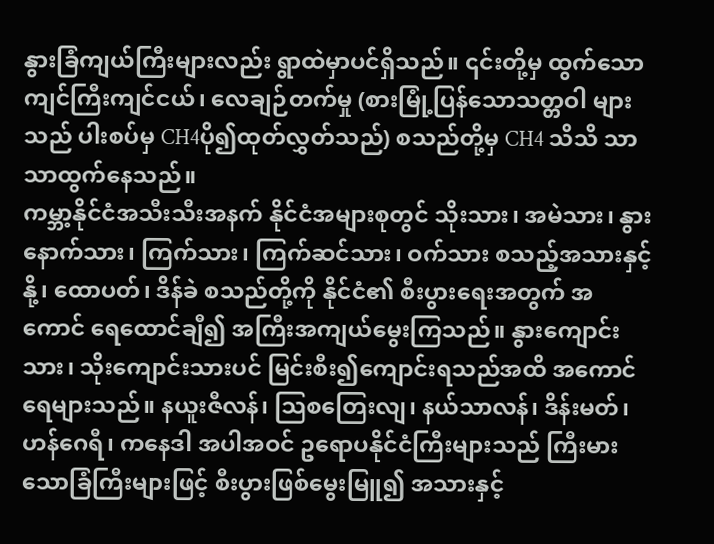နွားခြံကျယ်ကြီးများလည်း ရွာထဲမှာပင်ရှိသည်။ ၎င်းတို့မှ ထွက်သော ကျင်ကြီးကျင်ငယ်၊ လေချဉ်တက်မှု (စားမြုံ့ပြန်သောသတ္တဝါ များသည် ပါးစပ်မှ CH4ပို၍ထုတ်လွှတ်သည်) စသည်တို့မှ CH4 သိသိ သာသာထွက်နေသည်။
ကမ္ဘာ့နိုင်ငံအသီးသီးအနက် နိုင်ငံအများစုတွင် သိုးသား၊ အမဲသား၊ နွားနောက်သား၊ ကြက်သား၊ ကြက်ဆင်သား၊ ဝက်သား စသည့်အသားနှင့် နို့၊ ထောပတ်၊ ဒိန်ခဲ စသည်တို့ကို နိုင်ငံ၏ စီးပွားရေးအတွက် အကောင် ရေထောင်ချီ၍ အကြီးအကျယ်မွေးကြသည်။ နွားကျောင်းသား၊ သိုးကျောင်းသားပင် မြင်းစီး၍ကျောင်းရသည်အထိ အကောင်ရေများသည်။ နယူးဇီလန်၊ သြစတြေးလျ၊ နယ်သာလန်၊ ဒိန်းမတ်၊ ဟန်ဂေရီ၊ ကနေဒါ အပါအဝင် ဥရောပနိုင်ငံကြီးများသည် ကြီးမားသောခြံကြီးများဖြင့် စီးပွားဖြစ်မွေးမြူ၍ အသားနှင့်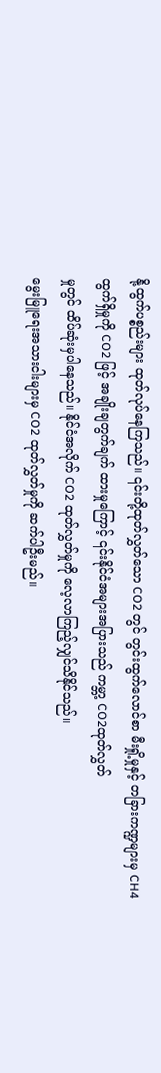နို့ထွက်ပစ္စည်းများ ထုတ်လုပ်နေကြသည်။ ၎င်းတို့ထုတ်လွှတ်သော CO2 တွင် တွင်းထွက်လောင်စာ မီးရှို့မှုနှင့် တခြားကဏ္ဍများမှ CH4 ထွက်ရှိမှုကို CO2 ဖြင့် အချိုးချတွက်ချက် ထားမှုကြောင့် ၎င်းနိုင်ငံအများအပြားသည် ကမ္ဘာ့ CO2ထုတ်လွှတ်
မှုတွင် ထိပ်ဆုံးမှပါနေသည်။ နိုင်ငံအလိုက် CO2 ထုတ်လွှတ်မှုကို လေ့လာကြည့်လျှင်သိနိုင်သည်။
မွေးမြူရေးအသားငါးများမှ CO2 ထုတ်လွှတ်မှုကို ဆက်ပါဦးမည်။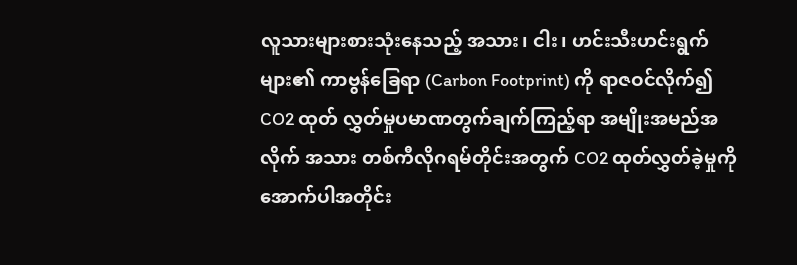လူသားများစားသုံးနေသည့် အသား၊ ငါး၊ ဟင်းသီးဟင်းရွက်များ၏ ကာဗွန်ခြေရာ (Carbon Footprint) ကို ရာဇဝင်လိုက်၍ CO2 ထုတ် လွှတ်မှုပမာဏတွက်ချက်ကြည့်ရာ အမျိုးအမည်အလိုက် အသား တစ်ကီလိုဂရမ်တိုင်းအတွက် CO2 ထုတ်လွှတ်ခဲ့မှုကို အောက်ပါအတိုင်း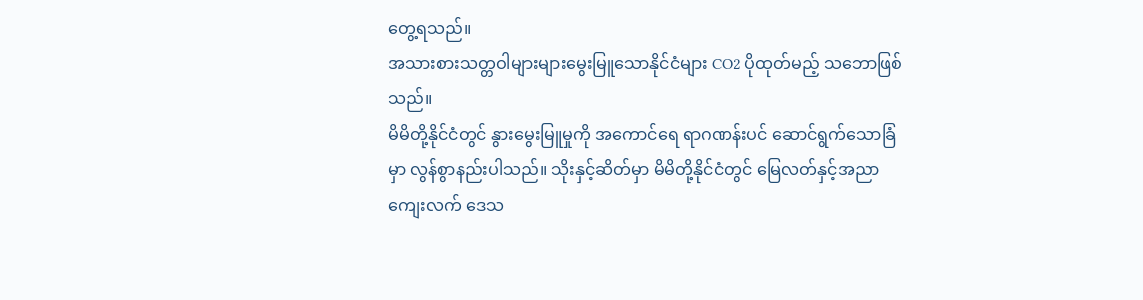တွေ့ရသည်။
အသားစားသတ္တဝါများများမွေးမြူသောနိုင်ငံများ CO2 ပိုထုတ်မည့် သဘောဖြစ်သည်။
မိမိတို့နိုင်ငံတွင် နွားမွေးမြူမှုကို အကောင်ရေ ရာဂဏန်းပင် ဆောင်ရွက်သောခြံမှာ လွန်စွာနည်းပါသည်။ သိုးနှင့်ဆိတ်မှာ မိမိတို့နိုင်ငံတွင် မြေလတ်နှင့်အညာကျေးလက် ဒေသ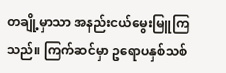တချို့မှာသာ အနည်းငယ်မွေးမြူကြသည်။ ကြက်ဆင်မှာ ဥရောပနှစ်သစ်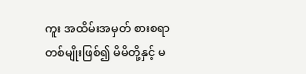ကူး အထိမ်းအမှတ် စားစရာတစ်မျိုးဖြစ်၍ မိမိတို့နှင့် မ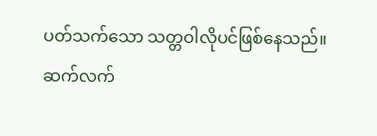ပတ်သက်သော သတ္တဝါလိုပင်ဖြစ်နေသည်။
ဆက်လက်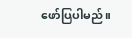ဖော်ပြပါမည်။